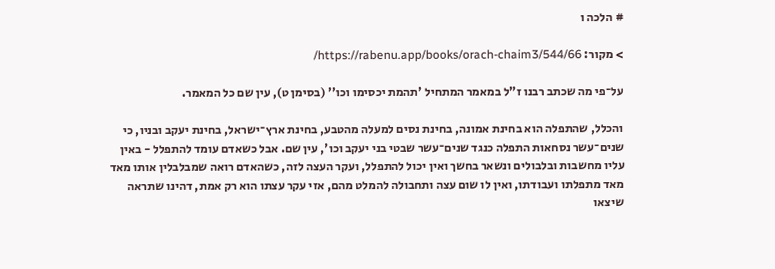# הלכה ו

> מקור: https://rabenu.app/books/orach-chaim3/544/66/

על־פי מה שכתב רבנו ז"ל במאמר המתחיל 'תהמת יכסימו וכו'' (בסימן ט), עין שם כל המאמר.

והכלל, שהתפלה הוא בחינת אמונה, בחינת נסים למעלה מהטבע, בחינת ארץ־ישראל, בחינת יעקב ובניו, כי שנים־עשר נסחאות התפלה כנגד שנים־עשר שבטי בני יעקב וכו', עין שם. אבל כשאדם עומד להתפלל - באין עליו מחשבות ובלבולים ונשאר בחשך ואין יכול להתפלל, ועקר העצה לזה, כשהאדם רואה שמבלבלין אותו מאד מאד מתפלתו ועבודתו, ואין לו שום עצה ותחבולה להמלט מהם, אזי עקר עצתו הוא רק אמת, דהינו שתראה שיצאו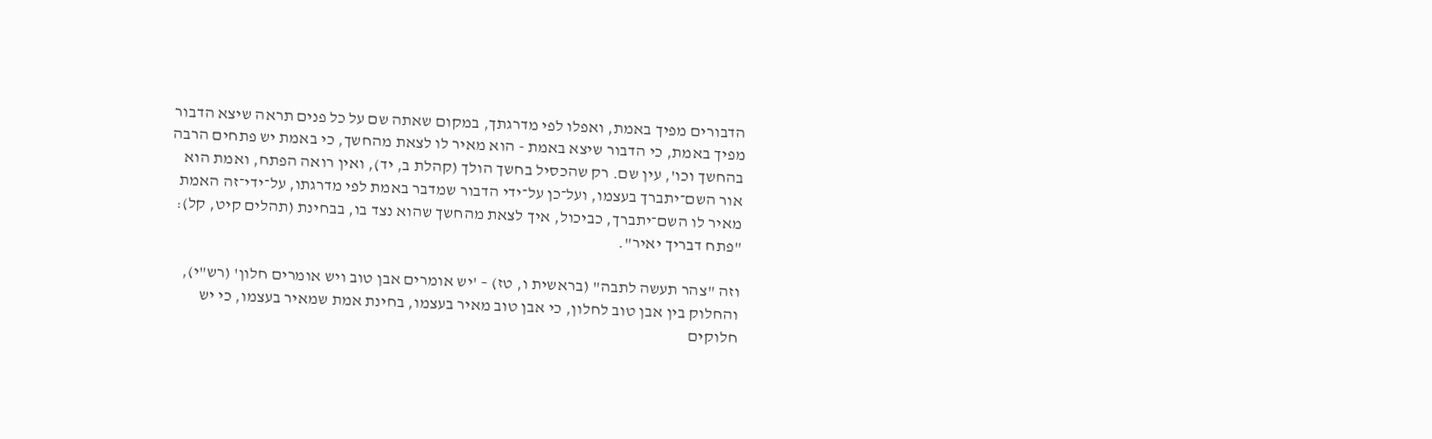הדבורים מפיך באמת, ואפלו לפי מדרגתך, במקום שאתה שם על כל פנים תראה שיצא הדבור מפיך באמת, כי הדבור שיצא באמת - הוא מאיר לו לצאת מהחשך, כי באמת יש פתחים הרבה בהחשך וכו', עין שם. רק שהכסיל בחשך הולך (קהלת ב, יד), ואין רואה הפתח, ואמת הוא אור השם־יתברך בעצמו, ועל־כן על־ידי הדבור שמדבר באמת לפי מדרגתו, על־ידי־זה האמת מאיר לו השם־יתברך, כביכול, איך לצאת מהחשך שהוא נצד בו, בבחינת (תהלים קיט, קל): "פתח דבריך יאיר".

וזה "צהר תעשה לתבה" (בראשית ו, טז) – 'יש אומרים אבן טוב ויש אומרים חלון' (רש"י), והחלוק בין אבן טוב לחלון, כי אבן טוב מאיר בעצמו, בחינת אמת שמאיר בעצמו, כי יש חלוקים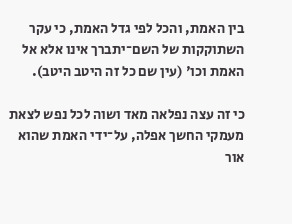בין האמת, והכל לפי גדל האמת, כי עקר השתוקקות של השם־יתברך אינו אלא אל האמת וכו' (עין שם כל זה היטב היטב).

כי זה עצה נפלאה מאד ושוה לכל נפש לצאת מעמקי החשך אפלה, על־ידי האמת שהוא אור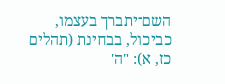השם־יתברך בעצמו, כביכול, בבחינת (תהלים כז, א): "ה'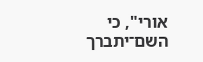אורי", כי השם־יתברך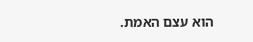הוא עצם האמת.